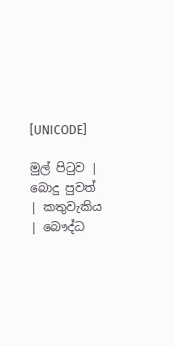[UNICODE]

මුල් පිටුව | බොදු පුවත් | කතුවැකිය | බෞද්ධ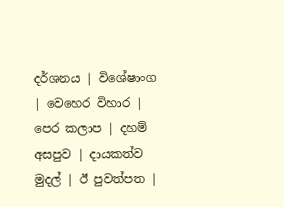දර්ශනය | විශේෂාංග | වෙහෙර විහාර | පෙර කලාප | දහම් අසපුව | දායකත්ව මුදල් | ඊ පුවත්පත |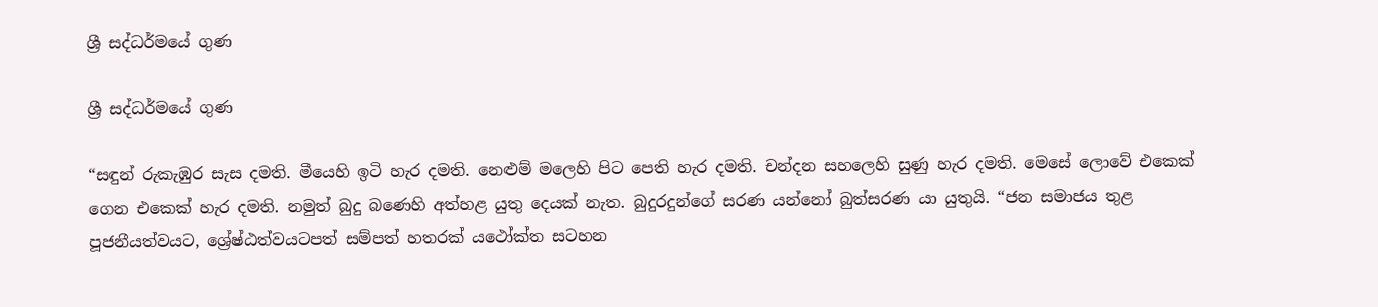ශ්‍රී සද්ධර්මයේ ගුණ

ශ්‍රී සද්ධර්මයේ ගුණ

“සඳුන් රුකැඹුර සැස දමති. මීයෙහි ඉටි හැර දමති. නෙළුම් මලෙහි පිට පෙති හැර දමති. චන්දන සහලෙහි සුණු හැර දමති. මෙසේ ලොවේ එකෙක් ගෙන එකෙක් හැර දමති. නමුත් බුදු බණෙහි අත්හළ යුතු දෙයක් නැත. බුදුරදුන්ගේ සරණ යන්නෝ බුත්සරණ යා යුතුයි. “ජන සමාජය තුළ පූජනීයත්වයට, ශ්‍රේෂ්ඨත්වයටපත් සම්පත් හතරක් යථෝක්ත සටහන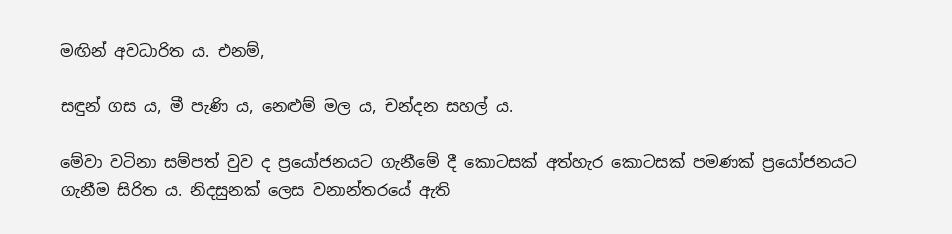මඟින් අවධාරිත ය. එනම්,

සඳුන් ගස ය, මී පැණි ය, නෙළුම් මල ය, චන්දන සහල් ය.

මේවා වටිනා සම්පත් වුව ද ප්‍රයෝජනයට ගැනීමේ දී කොටසක් අත්හැර කොටසක් පමණක් ප්‍රයෝජනයට ගැනීම සිරිත ය. නිදසුනක් ලෙස වනාන්තරයේ ඇති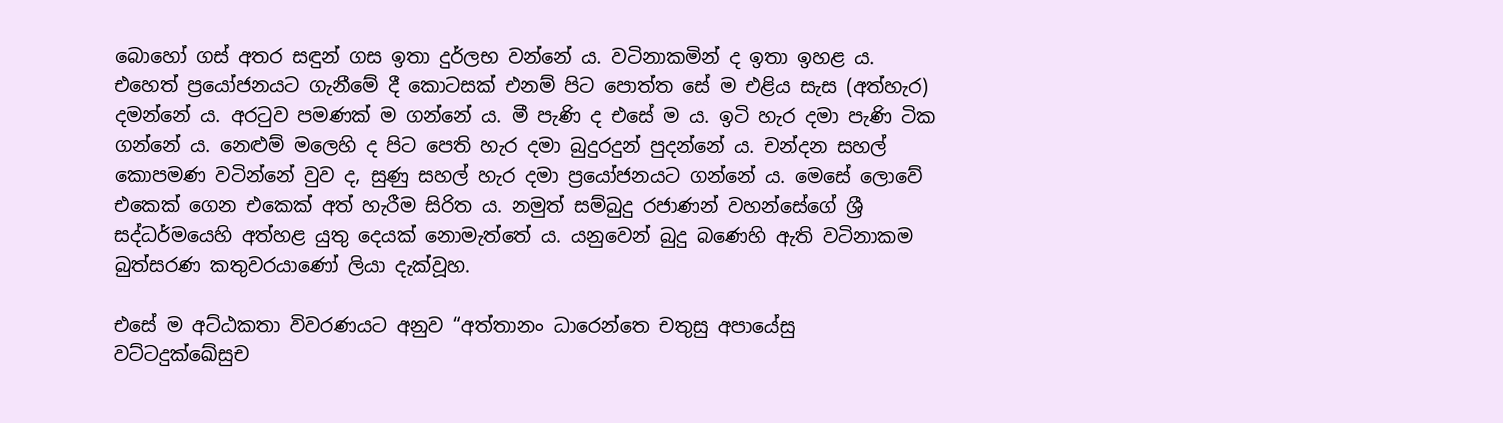බොහෝ ගස් අතර සඳුන් ගස ඉතා දුර්ලභ වන්නේ ය. වටිනාකමින් ද ඉතා ඉහළ ය. එහෙත් ප්‍රයෝජනයට ගැනීමේ දී කොටසක් එනම් පිට පොත්ත සේ ම එළිය සැස (අත්හැර) දමන්නේ ය. අරටුව පමණක් ම ගන්නේ ය. මී පැණි ද එසේ ම ය. ඉටි හැර දමා පැණි ටික ගන්නේ ය. නෙළුම් මලෙහි ද පිට පෙති හැර දමා බුදුරදුන් පුදන්නේ ය. චන්දන සහල් කොපමණ වටින්නේ වුව ද, සුණු සහල් හැර දමා ප්‍රයෝජනයට ගන්නේ ය. මෙසේ ලොවේ එකෙක් ගෙන එකෙක් අත් හැරීම සිරිත ය. නමුත් සම්බුදු රජාණන් වහන්සේගේ ශ්‍රී සද්ධර්මයෙහි අත්හළ යුතු දෙයක් නොමැත්තේ ය. යනුවෙන් බුදු බණෙහි ඇති වටිනාකම බුත්සරණ කතුවරයාණෝ ලියා දැක්වූහ.

එසේ ම අට්ඨකතා විවරණයට අනුව “අත්තානං ධාරෙන්තෙ චතුසු අපායේසු වට්ටදුක්ඛේසුච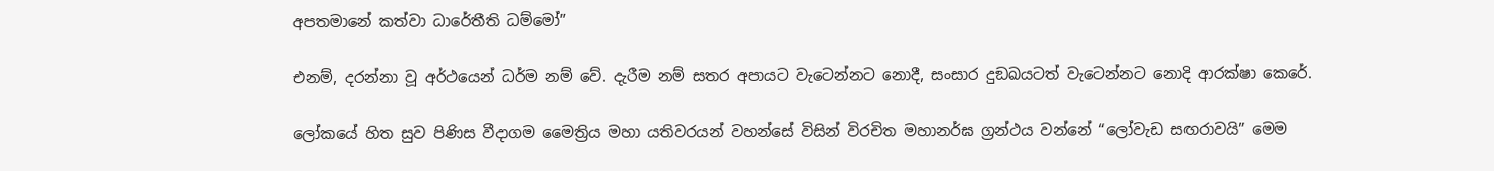අපතමානේ කත්වා ධාරේතීති ධම්මෝ”

එනම්, දරන්නා වූ අර්ථයෙන් ධර්ම නම් වේ. දැරීම නම් සතර අපායට වැටෙන්නට නොදී, සංසාර දුඞඛයටත් වැටෙන්නට නොදි ආරක්ෂා කෙරේ.

ලෝකයේ හිත සුව පිණිස වීදාගම මෛත්‍රිය මහා යතිවරයන් වහන්සේ විසින් විරචිත මහානර්ඝ ග්‍රන්ථය වන්නේ “ලෝවැඩ සඟරාවයි” මෙම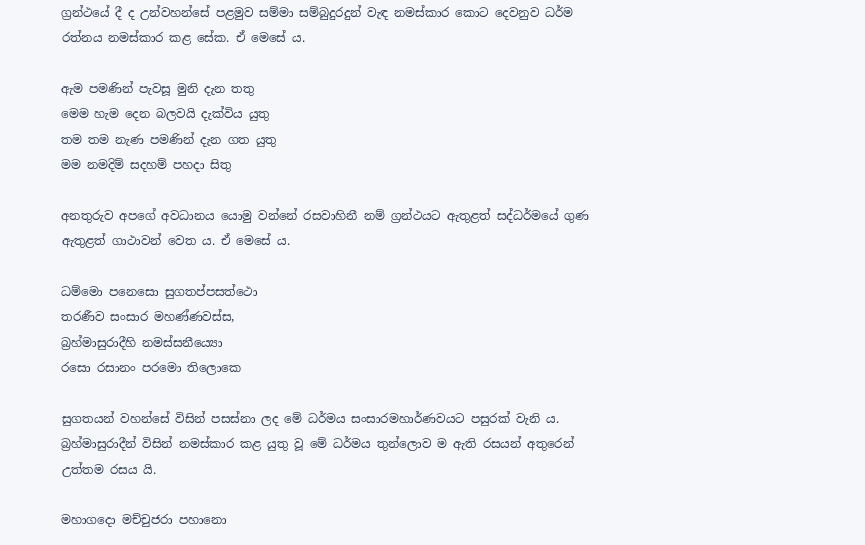ග්‍රන්ථයේ දී ද උන්වහන්සේ පළමුව සම්මා සම්බුදුරදුන් වැඳ නමස්කාර කොට දෙවනුව ධර්ම රත්නය නමස්කාර කළ සේක. ඒ මෙසේ ය.

ඇම පමණින් පැවසූ මුනි දැන තතු
මෙම හැම දෙන බලවයි දැක්විය යුතු
තම තම නැණ පමණින් දැන ගත යුතු
මම නමදිම් සදහම් පහදා සිතු

අනතුරුව අපගේ අවධානය යොමු වන්නේ රසවාහිනී නම් ග්‍රන්ථයට ඇතුළත් සද්ධර්මයේ ගුණ ඇතුළත් ගාථාවන් වෙත ය. ඒ මෙසේ ය.

ධම්මො පනෙසො සුගතප්පසත්ථො
තරණීව සංසාර මහණ්ණවස්ස,
බ්‍රහ්මාසුරාදීහි නමස්සනීය්‍යො
රසො රසානං පරමො තිලොකෙ

සුගතයන් වහන්සේ විසින් පසස්නා ලද මේ ධර්මය සංසාරමහාර්ණවයට පසුරක් වැනි ය. බ්‍රහ්මාසුරාදීන් විසින් නමස්කාර කළ යුතු වූ මේ ධර්මය තුන්ලොව ම ඇති රසයන් අතුරෙන් උත්තම රසය යි.

මහාගදො මච්චුජරා පහානො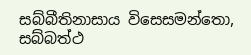සබ්බීතිනාසාය විසෙසමන්තො,
සබ්බත්ථ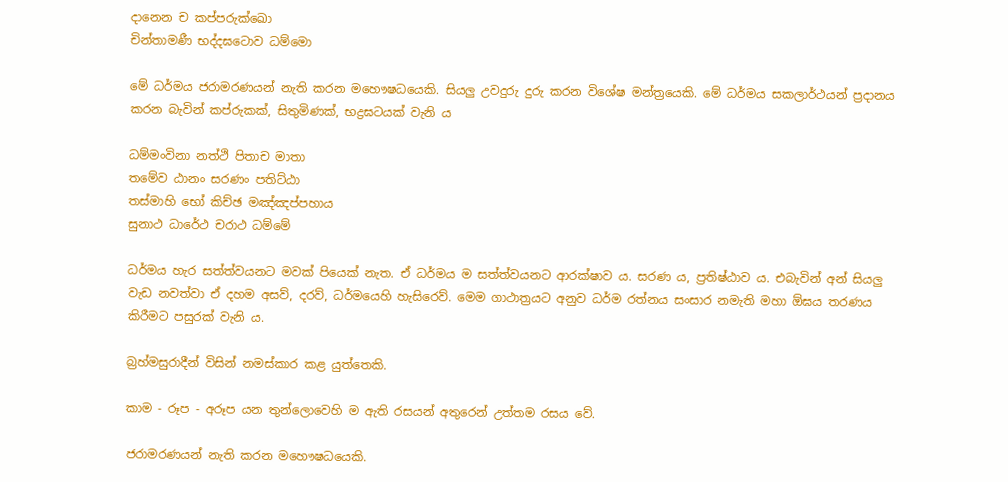දානෙන ච කප්පරුක්ඛො
චින්තාමණී භද්දඝටොව ධම්මො

මේ ධර්මය ජරාමරණයන් නැති කරන මහෞෂධයෙකි. සියලු උවදුරු දුරු කරන විශේෂ මන්ත්‍රයෙකි. මේ ධර්මය සකලාර්ථයන් ප්‍රදානය කරන බැවින් කප්රුකක්, සිතුමිණක්, භද්‍රඝටයක් වැනි ය

ධම්මංවිනා නත්ථි පිතාච මාතා
තමේව ඨානං සරණං පතිට්ඨා
තස්මාහි භෝ කිච්ඡ මඤ්ඤප්පහාය
සුනාථ ධාරේථ චරාථ ධම්මේ

ධර්මය හැර සත්ත්වයනට මවක් පියෙක් නැත. ඒ ධර්මය ම සත්ත්වයනට ආරක්ෂාව ය. සරණ ය, ප්‍රතිෂ්ඨාව ය. එබැවින් අන් සියලු වැඩ නවත්වා ඒ දහම අසව්, දරව්, ධර්මයෙහි හැසිරෙව්. මෙම ගාථාත්‍රයට අනුව ධර්ම රත්නය සංසාර නමැති මහා ඕඝය තරණය කිරීමට පසුරක් වැනි ය.

බ්‍රහ්මසුරාදීන් විසින් නමස්කාර කළ යුත්තෙකි.

කාම - රූප - අරූප යන තුන්ලොවෙහි ම ඇති රසයන් අතුරෙන් උත්තම රසය වේ.

ජරාමරණයන් නැති කරන මහෞෂධයෙකි.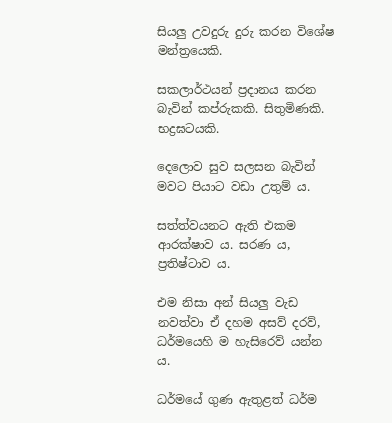සියලු උවදුරු දුරු කරන විශේෂ මන්ත්‍රයෙකි.

සකලාර්ථයන් ප්‍රදානය කරන බැවින් කප්රුකකි. සිතුමිණකි. භද්‍රඝටයකි.

දෙලොව සුව සලසන බැවින් මවට පියාට වඩා උතුම් ය.

සත්ත්වයනට ඇති එකම ආරක්ෂාව ය. සරණ ය, ප්‍රතිෂ්ටාව ය.

එම නිසා අන් සියලු වැඩ නවත්වා ඒ දහම අසව් දරව්, ධර්මයෙහි ම හැසිරෙව් යන්න ය.

ධර්මයේ ගුණ ඇතුළත් ධර්ම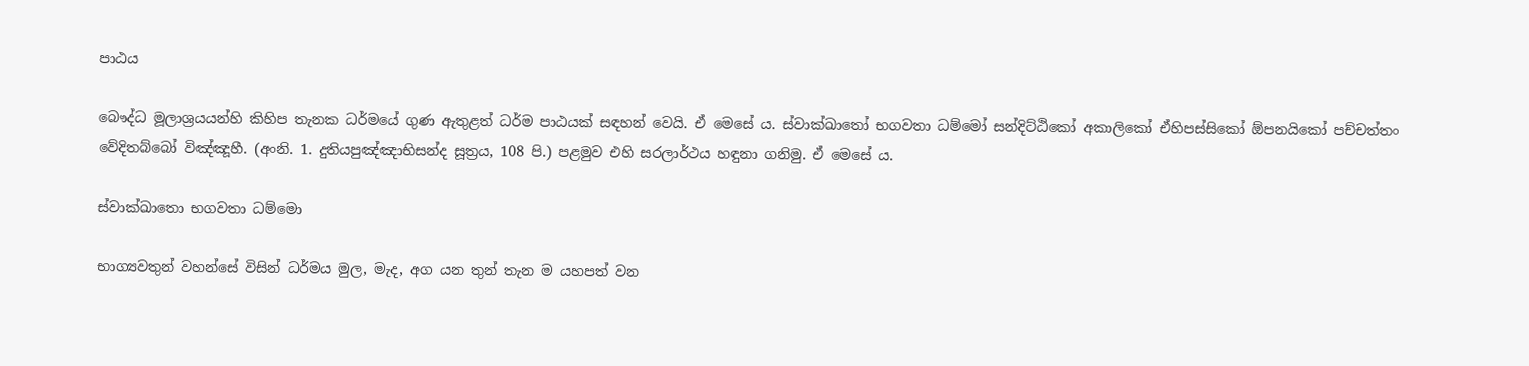පාඨය

බෞද්ධ මූලාශ්‍රයයන්හි කිහිප තැනක ධර්මයේ ගුණ ඇතුළත් ධර්ම පාඨයක් සඳහන් වෙයි. ඒ මෙසේ ය. ස්වාක්ඛාතෝ භගවතා ධම්මෝ සන්දිට්ඨිකෝ අකාලිකෝ ඒහිපස්සිකෝ ඕපනයිකෝ පච්චත්තං වේදිතබ්බෝ විඤ්ඤූහී. (අංනි. 1. දුතියපුඤ්ඤාභිසන්ද සූත්‍රය, 108 පි.) පළමුව එහි සරලාර්ථය හඳුනා ගනිමු. ඒ මෙසේ ය.

ස්වාක්‍ඛාතො භගවතා ධම්මො

භාග්‍යවතුන් වහන්සේ විසින් ධර්මය මුල, මැද, අග යන තුන් තැන ම යහපත් වන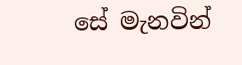සේ මැනවින්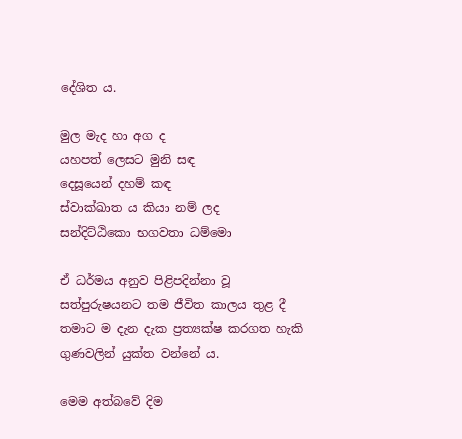දේශිත ය.

මුල මැද හා අග ද
යහපත් ලෙසට මුනි සඳ
දෙසූයෙන් දහම් කඳ
ස්වාක්ඛාත ය කියා නම් ලද
සන්දිට්ඨිකො භගවතා ධම්මො

ඒ ධර්මය අනුව පිළිපදින්නා වූ සත්පුරුෂයනට තම ජීවිත කාලය තුළ දී තමාට ම දැන දැක ප්‍රත්‍යක්ෂ කරගත හැකි ගුණවලින් යුක්ත වන්නේ ය.

මෙම අත්බවේ දිම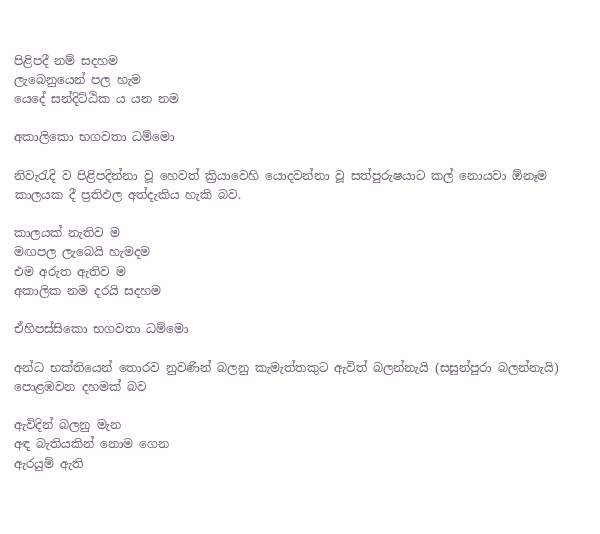පිළිපදී නම් සදහම
ලැබෙනුයෙන් පල හැම
යෙදේ සන්දිට්ඨික ය යන නම

අකාලිකො භගවතා ධම්මො

නිවැරැදි ව පිළිපදින්නා වූ හෙවත් ක්‍රියාවෙහි යොදවන්නා වූ සත්පුරුෂයාට කල් නොයවා ඕනෑම කාලයක දී ප්‍රතිඵල අත්දැකිය හැකි බව.

කාලයක් නැතිව ම
මඟපල ලැබෙයි හැමදම
එම අරුත ඇතිව ම
අකාලික නම දරයි සදහම

ඒහිපස්සිකො භගවතා ධම්මො

අන්ධ භක්තියෙන් තොරව නුවණින් බලනු කැමැත්තකුට ඇවිත් බලන්නැයි (සසුන්පුරා බලන්නැයි) පොළඹවන දහමක් බව

ඇවිදින් බලනු මැන
අඳ බැතියකින් නොම ගෙන
ඇරයුම් ඇති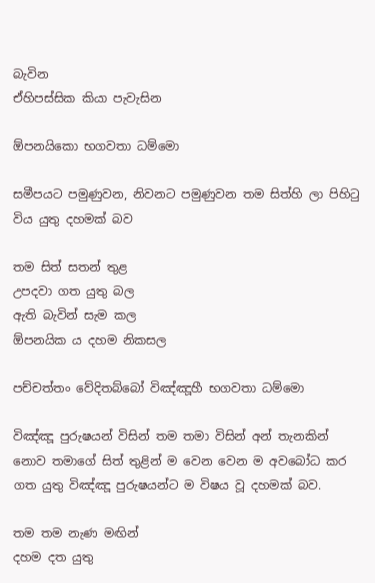බැවින
ඒහිපස්සික කියා පැවැසින

ඕපනයිකො භගවතා ධම්මො

සමීපයට පමුණුවන, නිවනට පමුණුවන තම සිත්හි ලා පිහිටු විය යුතු දහමක් බව

තම සිත් සතන් තුළ
උපදවා ගත යුතු බල
ඇති බැවින් සැම කල
ඕපනයික ය දහම නිකසල

පච්චත්තං වේදිතබ්බෝ විඤ්ඤූහී භගවතා ධම්මො

විඤ්ඤූ පුරුෂයන් විසින් තම තමා විසින් අන් තැනකින් නොව තමාගේ සිත් තුළින් ම වෙන වෙන ම අවබෝධ කර ගත යුතු විඤ්ඤූ පුරුෂයන්ට ම විෂය වූ දහමක් බව.

තම තම නැණ මඟින්
දහම දත යුතු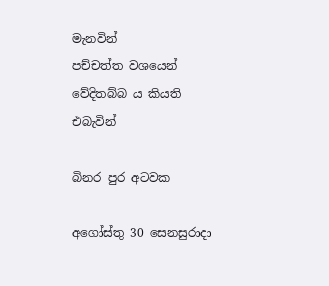මැනවින්
පච්චත්ත වශයෙන්
වේදිතබ්බ ය කියති එබැවින්

බිනර පුර අටවක

අගෝස්තු 30 සෙනසුරාදා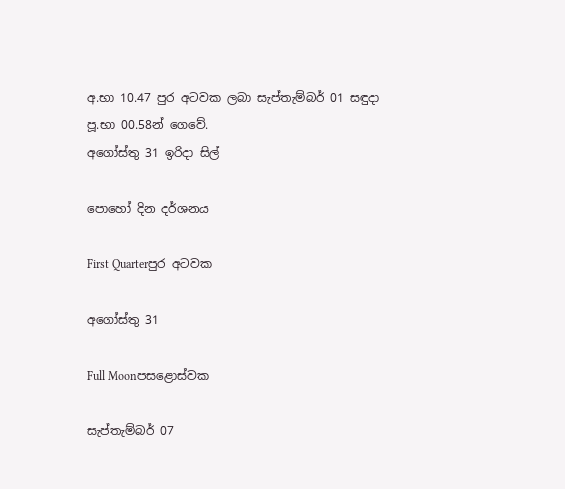අ.භා 10.47 පුර අටවක ලබා සැප්තැම්බර් 01 සඳුදා පූ.භා 00.58න් ගෙවේ.
අගෝස්තු 31 ඉරිදා සිල්

පොහෝ දින දර්ශනය

First Quarterපුර අටවක

අගෝස්තු 31

Full Moonපසළොස්වක

සැප්තැම්බර් 07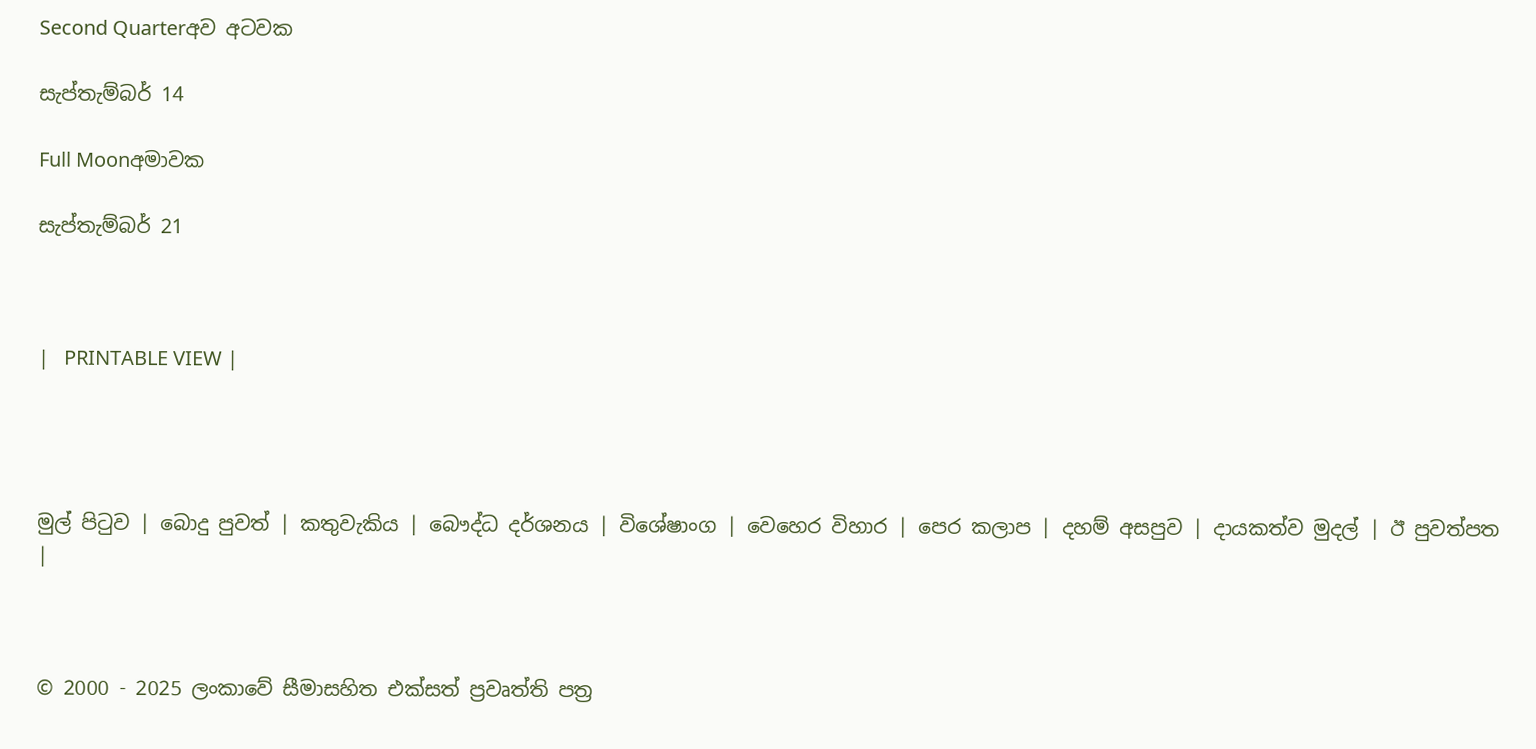Second Quarterඅව අටවක

සැප්තැම්බර් 14

Full Moonඅමාවක

සැප්තැම්බර් 21



|   PRINTABLE VIEW |




මුල් පිටුව | බොදු පුවත් | කතුවැකිය | බෞද්ධ දර්ශනය | විශේෂාංග | වෙහෙර විහාර | පෙර කලාප | දහම් අසපුව | දායකත්ව මුදල් | ඊ පුවත්පත |



© 2000 - 2025 ලංකාවේ සීමාසහිත එක්සත් ප්‍රවෘත්ති පත්‍ර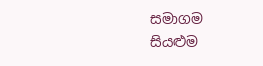සමාගම
සියළුම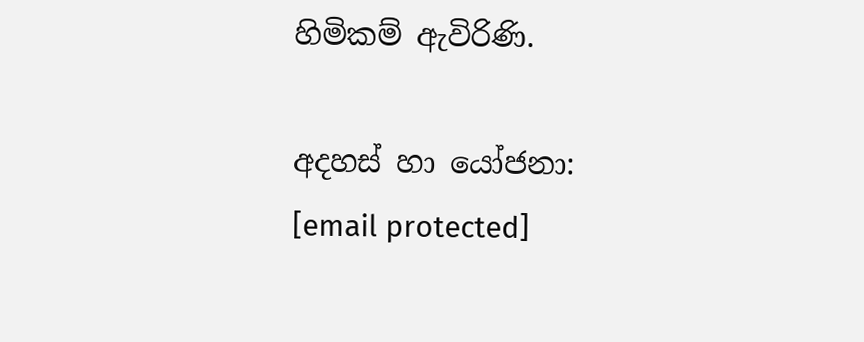හිමිකම් ඇවිරිණි.

අදහස් හා යෝජනා: [email protected]